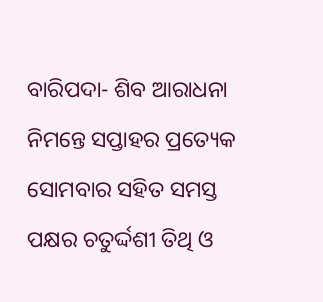ବାରିପଦା- ଶିବ ଆରାଧନା ନିମନ୍ତେ ସପ୍ତାହର ପ୍ରତ୍ୟେକ ସୋମବାର ସହିତ ସମସ୍ତ ପକ୍ଷର ଚତୁର୍ଦ୍ଦଶୀ ତିଥି ଓ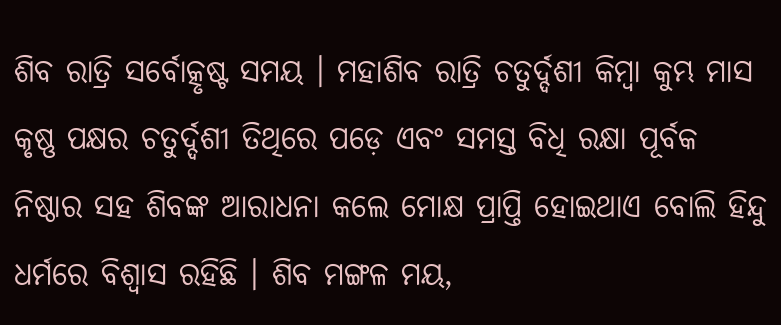ଶିବ ରାତ୍ରି ସର୍ବୋତ୍କୃଷ୍ଟ ସମୟ । ମହାଶିବ ରାତ୍ରି ଚତୁର୍ଦ୍ଦଶୀ କିମ୍ବା କୁମ୍ଭ ମାସ କୃଷ୍ଣ ପକ୍ଷର ଚତୁର୍ଦ୍ଦଶୀ ତିଥିରେ ପଡ଼େ ଏବଂ ସମସ୍ତ ବିଧି ରକ୍ଷା ପୂର୍ବକ ନିଷ୍ଠାର ସହ ଶିବଙ୍କ ଆରାଧନା କଲେ ମୋକ୍ଷ ପ୍ରାପ୍ତି ହୋଇଥାଏ ବୋଲି ହିନ୍ଦୁ ଧର୍ମରେ ବିଶ୍ୱାସ ରହିଛି । ଶିବ ମଙ୍ଗଳ ମୟ,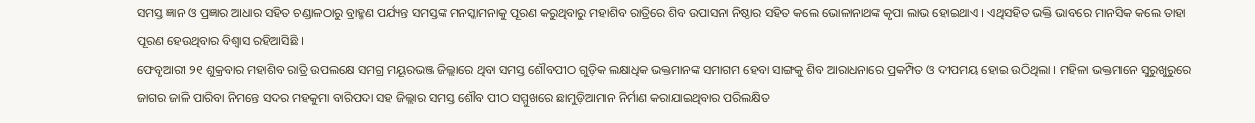ସମସ୍ତ ଜ୍ଞାନ ଓ ପ୍ରଜ୍ଞାର ଆଧାର ସହିତ ଚଣ୍ଡାଳଠାରୁ ବ୍ରାହ୍ମଣ ପର୍ଯ୍ୟନ୍ତ ସମସ୍ତଙ୍କ ମନସ୍କାମନାକୁ ପୂରଣ କରୁଥିବାରୁ ମହାଶିବ ରାତ୍ରିରେ ଶିବ ଉପାସନା ନିଷ୍ଠାର ସହିତ କଲେ ଭୋଳାନାଥଙ୍କ କୃପା ଲାଭ ହୋଇଥାଏ । ଏଥିସହିତ ଭକ୍ତି ଭାବରେ ମାନସିକ କଲେ ତାହା ପୂରଣ ହେଉଥିବାର ବିଶ୍ୱାସ ରହିଆସିଛି ।
ଫେବୃଆରୀ ୨୧ ଶୁକ୍ରବାର ମହାଶିବ ରାତ୍ରି ଉପଲକ୍ଷେ ସମଗ୍ର ମୟୂରଭଞ୍ଜ ଜିଲ୍ଲାରେ ଥିବା ସମସ୍ତ ଶୌବପୀଠ ଗୁଡ଼ିକ ଲକ୍ଷାଧିକ ଭକ୍ତମାନଙ୍କ ସମାଗମ ହେବା ସାଙ୍ଗକୁ ଶିବ ଆରାଧନାରେ ପ୍ରକମ୍ପିତ ଓ ଦୀପମୟ ହୋଇ ଉଠିଥିଲା । ମହିଳା ଭକ୍ତମାନେ ସୁରୁଖୁରୁରେ ଜାଗର ଜାଳି ପାରିବା ନିମନ୍ତେ ସଦର ମହକୁମା ବାରିପଦା ସହ ଜିଲ୍ଲାର ସମସ୍ତ ଶୌବ ପୀଠ ସମ୍ମୁଖରେ ଛାମୁଡ଼ିଆମାନ ନିର୍ମାଣ କରାଯାଇଥିବାର ପରିଲକ୍ଷିତ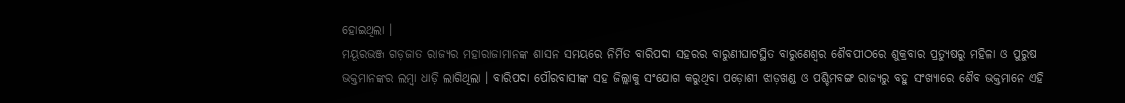ହୋଇଥିଲା ।
ମୟୂରଭଞ୍ଜ ଗଡ଼ଜାତ ରାଜ୍ୟର ମହାରାଜାମାନଙ୍କ ଶାସନ ସମୟରେ ନିର୍ମିତ ବାରିପଦା ସହରର ବାରୁଣୀଘାଟସ୍ଥିତ ବାରୁଣେଶ୍ୱର ଶୈବପୀଠରେ ଶୁକ୍ରବାର ପ୍ରତ୍ୟୁଷରୁ ମହିଳା ଓ ପୁରୁଷ ଭକ୍ତମାନଙ୍କର ଲମ୍ବା ଧାଡ଼ି ଲାଗିଥିଲା । ବାରିପଦା ପୌରବାସୀଙ୍କ ସହ ଜିଲ୍ଲାକୁ ସଂଯୋଗ କରୁଥିବା ପଡ଼ୋଶୀ ଝାଡ଼ଖଣ୍ଡ ଓ ପଶ୍ଚିମବଙ୍ଗ ରାଜ୍ୟରୁ ବହୁ ସଂଖ୍ୟାରେ ଶୈବ ଭକ୍ତମାନେ ଏହି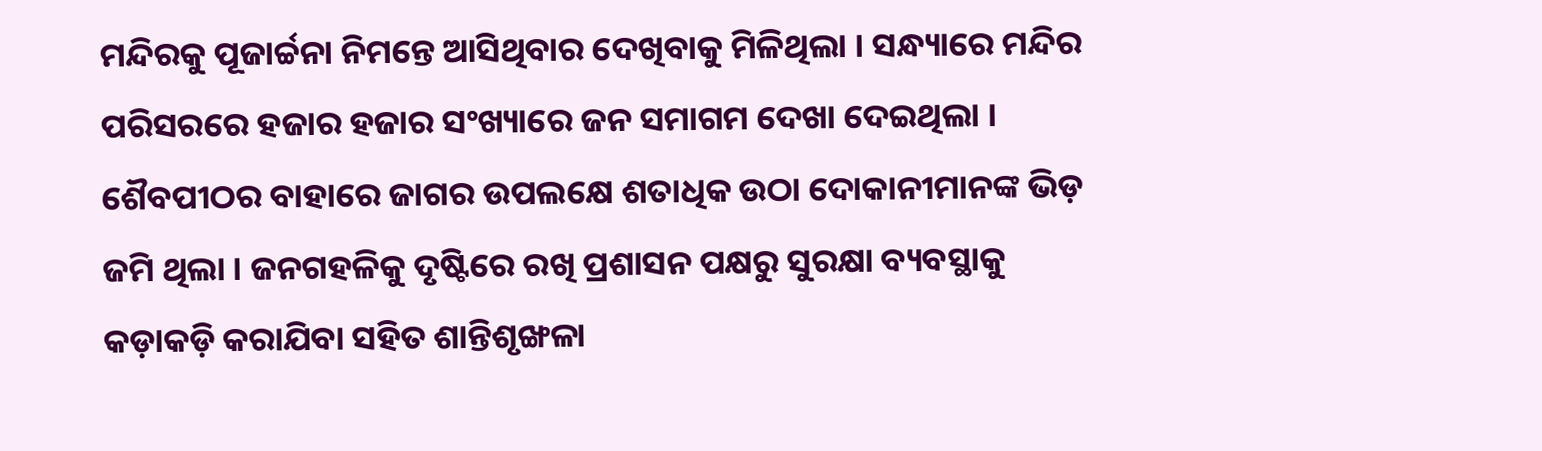ମନ୍ଦିରକୁ ପୂଜାର୍ଚ୍ଚନା ନିମନ୍ତେ ଆସିଥିବାର ଦେଖିବାକୁ ମିଳିଥିଲା । ସନ୍ଧ୍ୟାରେ ମନ୍ଦିର ପରିସରରେ ହଜାର ହଜାର ସଂଖ୍ୟାରେ ଜନ ସମାଗମ ଦେଖା ଦେଇଥିଲା । ଶୈବପୀଠର ବାହାରେ ଜାଗର ଉପଲକ୍ଷେ ଶତାଧିକ ଉଠା ଦୋକାନୀମାନଙ୍କ ଭିଡ଼ ଜମି ଥିଲା । ଜନଗହଳିକୁ ଦୃଷ୍ଟିରେ ରଖି ପ୍ରଶାସନ ପକ୍ଷରୁ ସୁରକ୍ଷା ବ୍ୟବସ୍ଥାକୁ କଡ଼ାକଡ଼ି କରାଯିବା ସହିତ ଶାନ୍ତିଶୃଙ୍ଖଳା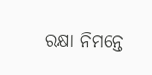ରକ୍ଷା ନିମନ୍ତେ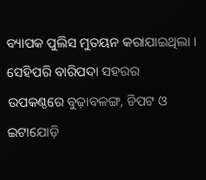ବ୍ୟାପକ ପୁଲିସ ମୁତୟନ କରାଯାଇଥିଲା ।
ସେହିପରି ବାରିପଦା ସହରର ଉପକଣ୍ଠରେ ବୁଢ଼ାବଳଙ୍ଗ, ଚିପଟ ଓ ଇଟାଯୋଡ଼ି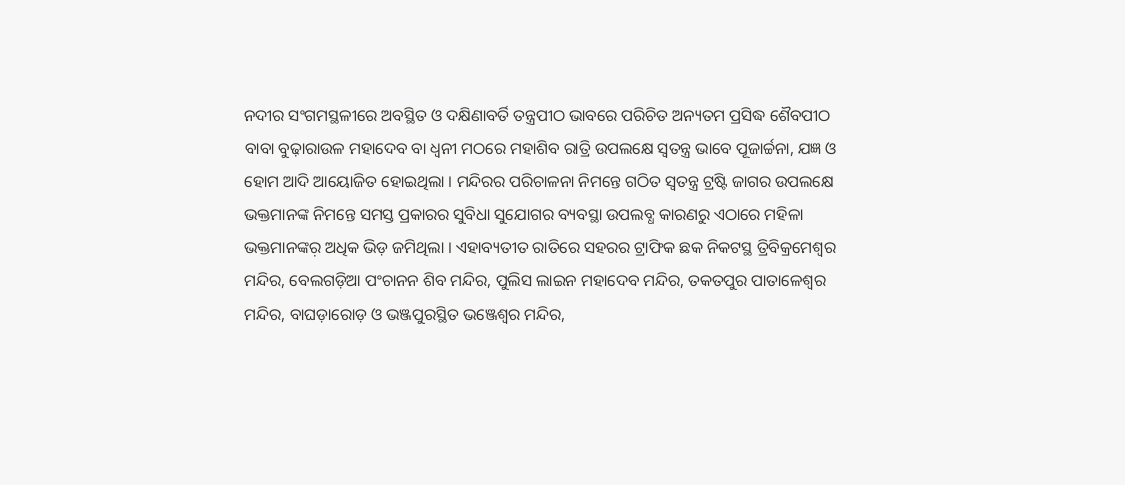ନଦୀର ସଂଗମସ୍ଥଳୀରେ ଅବସ୍ଥିତ ଓ ଦକ୍ଷିଣାବର୍ତି ତନ୍ତ୍ରପୀଠ ଭାବରେ ପରିଚିତ ଅନ୍ୟତମ ପ୍ରସିଦ୍ଧ ଶୈବପୀଠ ବାବା ବୁଢ଼ାରାଉଳ ମହାଦେବ ବା ଧ୍ୱନୀ ମଠରେ ମହାଶିବ ରାତ୍ରି ଉପଲକ୍ଷେ ସ୍ୱତନ୍ତ୍ର ଭାବେ ପୂଜାର୍ଚ୍ଚନା, ଯଜ୍ଞ ଓ ହୋମ ଆଦି ଆୟୋଜିତ ହୋଇଥିଲା । ମନ୍ଦିରର ପରିଚାଳନା ନିମନ୍ତେ ଗଠିତ ସ୍ୱତନ୍ତ୍ର ଟ୍ରଷ୍ଟି ଜାଗର ଉପଲକ୍ଷେ ଭକ୍ତମାନଙ୍କ ନିମନ୍ତେ ସମସ୍ତ ପ୍ରକାରର ସୁବିଧା ସୁଯୋଗର ବ୍ୟବସ୍ଥା ଉପଲବ୍ଧ କାରଣରୁ ଏଠାରେ ମହିଳା ଭକ୍ତମାନଙ୍କର଼ ଅଧିକ ଭିଡ଼ ଜମିଥିଲା । ଏହାବ୍ୟତୀତ ରାତିରେ ସହରର ଟ୍ରାଫିକ ଛକ ନିକଟସ୍ଥ ତ୍ରିବିକ୍ରମେଶ୍ୱର ମନ୍ଦିର, ବେଲଗଡ଼ିଆ ପଂଚାନନ ଶିବ ମନ୍ଦିର, ପୁଲିସ ଲାଇନ ମହାଦେବ ମନ୍ଦିର, ତକତପୁର ପାତାଳେଶ୍ୱର ମନ୍ଦିର, ବାଘଡ଼ାରୋଡ଼ ଓ ଭଞ୍ଜପୁରସ୍ଥିତ ଭଞ୍ଜେଶ୍ୱର ମନ୍ଦିର,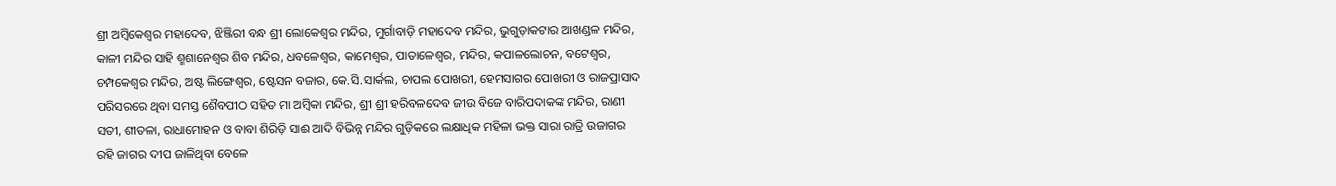ଶ୍ରୀ ଅମ୍ବିକେଶ୍ୱର ମହାଦେବ, ଝିଞ୍ଜିରୀ ବନ୍ଧ ଶ୍ରୀ ଲୋକେଶ୍ୱର ମନ୍ଦିର, ମୁର୍ଗାବାଡ଼ି ମହାଦେବ ମନ୍ଦିର, ଭୁଗୁଡ଼ାକଟାର ଆଖଣ୍ଡଳ ମନ୍ଦିର, କାଳୀ ମନ୍ଦିର ସାହି ଶ୍ମଶାନେଶ୍ୱର ଶିବ ମନ୍ଦିର, ଧବଳେଶ୍ୱର, କାମେଶ୍ୱର, ପାତାଳେଶ୍ୱର, ମନ୍ଦିର, କପାଳଲୋଚନ, ବଟେଶ୍ୱର, ଚମ୍ପକେଶ୍ୱର ମନ୍ଦିର, ଅଷ୍ଟ ଲିଙ୍ଗେଶ୍ୱର, ଷ୍ଟେସନ ବଜାର, କେ.ସି.ସାର୍କଲ, ଚାପଲ ପୋଖରୀ, ହେମସାଗର ପୋଖରୀ ଓ ରାଜପ୍ରାସାଦ ପରିସରରେ ଥିବା ସମସ୍ତ ଶୈବପୀଠ ସହିତ ମା ଅମ୍ବିକା ମନ୍ଦିର, ଶ୍ରୀ ଶ୍ରୀ ହରିବଳଦେବ ଜୀଉ ବିଜେ ବାରିପଦାକଙ୍କ ମନ୍ଦିର, ରାଣୀ ସତୀ, ଶୀତଳା, ରାଧାମୋହନ ଓ ବାବା ଶିରିଡ଼ି ସାଈ ଆଦି ବିଭିନ୍ନ ମନ୍ଦିର ଗୁଡ଼ିକରେ ଲକ୍ଷାଧିକ ମହିଳା ଭକ୍ତ ସାରା ରାତ୍ରି ଉଜାଗର ରହି ଜାଗର ଦୀପ ଜାଳିଥିବା ବେଳେ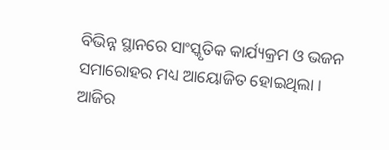ବିଭିନ୍ନ ସ୍ଥାନରେ ସାଂସ୍କୃତିକ କାର୍ଯ୍ୟକ୍ରମ ଓ ଭଜନ ସମାରୋହର ମଧ୍ୟ ଆୟୋଜିତ ହୋଇଥିଲା । ଆଜିର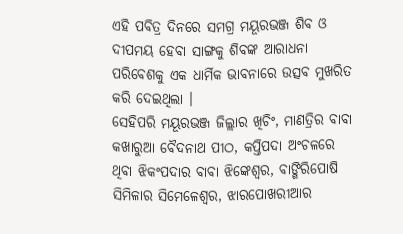ଏହି ପବିତ୍ର ଦିନରେ ସମଗ୍ର ମୟୂରଭଞ୍ଜ ଶିବ ଓ ଦୀପମୟ ହେବା ସାଙ୍ଗକୁ ଶିବଙ୍କ ଆରାଧନା ପରିବେଶକୁ ଏକ ଧାର୍ମିକ ଭାବନାରେ ଉତ୍ସବ ମୁଖରିତ କରି ଦେଇଥିଲା ।
ସେହିପରି ମୟୂରଭଞ୍ଜ ଜିଲ୍ଲାର ଖିଚିଂ, ମାଣତ୍ରିର ବାବା କଖାରୁଆ ବୈଦନାଥ ପୀଠ, କପ୍ତିପଦା ଅଂଚଳରେ ଥିବା ଝିକଂପଦାର ବାବା ଝିଙ୍କେଶ୍ୱର, ବାଙ୍ଗିରିପୋଷି ସିମିଳାର ସିମେଳେଶ୍ୱର, ଝାରପୋଖରୀଆର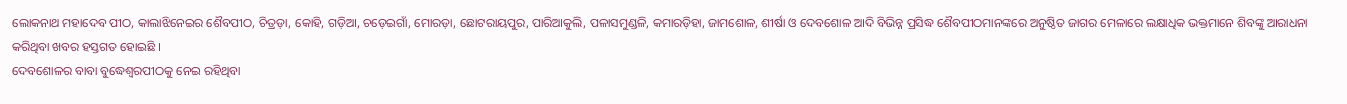ଲୋକନାଥ ମହାଦେବ ପୀଠ, କାଲାଝିନେଇର ଶୈବପୀଠ, ଚିତ୍ରଡ଼ା, କୋହି, ଗଡ଼ିଆ, ଚଡ଼େଇଗାଁ, ମୋରଡ଼ା, ଛୋଟରାୟପୁର, ପାରିଆକୁଲି, ପଳାସମୁଣ୍ଡଳି, କମାରଡ଼ିହା, ଜାମଶୋଳ, ଶୀର୍ଷା ଓ ଦେବଶୋଳ ଆଦି ବିଭିନ୍ନ ପ୍ରସିଦ୍ଧ ଶୈବପୀଠମାନଙ୍କରେ ଅନୁଷ୍ଠିତ ଜାଗର ମେଳାରେ ଲକ୍ଷାଧିକ ଭକ୍ତମାନେ ଶିବଙ୍କୁ ଆରାଧନା କରିଥିବା ଖବର ହସ୍ତଗତ ହୋଇଛି ।
ଦେବଶୋଳର ବାବା ବୁଦ୍ଧେଶ୍ୱରପୀଠକୁ ନେଇ ରହିଥିବା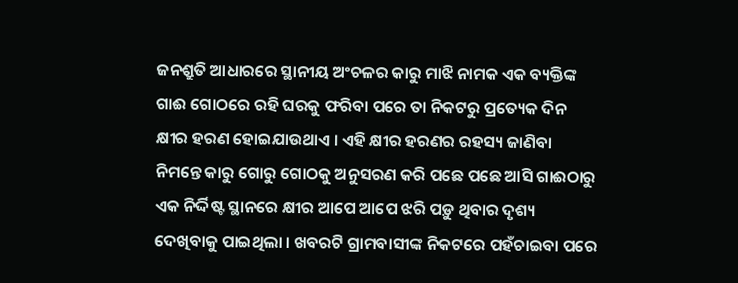ଜନଶ୍ରୁତି ଆଧାରରେ ସ୍ଥାନୀୟ ଅଂଚଳର କାରୁ ମାଝି ନାମକ ଏକ ବ୍ୟକ୍ତିଙ୍କ ଗାଈ ଗୋଠରେ ରହି ଘରକୁ ଫରିବା ପରେ ତା ନିକଟରୁ ପ୍ରତ୍ୟେକ ଦିନ କ୍ଷୀର ହରଣ ହୋଇଯାଉଥାଏ । ଏହି କ୍ଷୀର ହରଣର ରହସ୍ୟ ଜାଣିବା ନିମନ୍ତେ କାରୁ ଗୋରୁ ଗୋଠକୁ ଅନୁସରଣ କରି ପଛେ ପଛେ ଆସି ଗାଈଠାରୁ ଏକ ନିର୍ଦ୍ଦିଷ୍ଟ ସ୍ଥାନରେ କ୍ଷୀର ଆପେ ଆପେ ଝରି ପଡ଼ୁ ଥିବାର ଦୃଶ୍ୟ ଦେଖିବାକୁ ପାଇଥିଲା । ଖବରଟି ଗ୍ରାମବାସୀଙ୍କ ନିକଟରେ ପହଁଚାଇବା ପରେ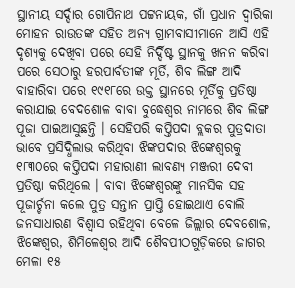ସ୍ଥାନୀୟ ସର୍ଦ୍ଦାର ଗୋପିନାଥ ପଟ୍ଟନାୟକ, ଗାଁ ପ୍ରଧାନ ଦ୍ୱାରିକା ମୋହନ ରାଉତଙ୍କ ସହିତ ଅନ୍ୟ ଗ୍ରାମବାସୀମାନେ ଆସି ଏହି ଦୃଶ୍ୟକୁ ଦେଖିବା ପରେ ସେହି ନିର୍ଦ୍ଦିଷ୍ଟ ସ୍ଥାନକୁ ଖନନ କରିବା ପରେ ସେଠାରୁ ହରପାର୍ବତୀଙ୍କ ମୂର୍ତି, ଶିବ ଲିଙ୍ଗ ଆଦି ବାହାରିବା ପରେ ୧୯୧୮ରେ ଉକ୍ତ ସ୍ଥାନରେ ମୂର୍ତିକୁ ପ୍ରତିଷ୍ଠା କରାଯାଇ ବେଦଶୋଳ ବାବା ବୁଦ୍ଧେଶ୍ୱର ନାମରେ ଶିବ ଲିଙ୍ଗ ପୂଜା ପାଇଆସୁଛନ୍ତି । ସେହିପରି କପ୍ତିପଦା ବ୍ଲକର ପୁତ୍ରଦାତା ଭାବେ ପ୍ରସିଦ୍ଧିଲାଭ କରିଥିବା ଝିଙ୍କପଦାର ଝିଙ୍କେଶ୍ୱରକୁ ୧୮୩୦ରେ କପ୍ତିପଦା ମହାରାଣୀ ଲାବଣ୍ୟ ମଞ୍ଜରୀ ଦେବୀ ପ୍ରତିଷ୍ଠା କରିଥିଲେ । ବାବା ଝିଙ୍କେଶ୍ୱରଙ୍କୁ ମାନସିକ ସହ ପୂଜାର୍ଚ୍ଚନା କଲେ ପୁତ୍ର ସନ୍ତାନ ପ୍ରାପ୍ତି ହୋଇଥାଏ ବୋଲି ଜନସାଧାରଣ ବିଶ୍ୱାସ ରହିଥିବା ବେଳେ ଜିଲ୍ଲାର ଦେବଶୋଳ, ଝିଙ୍କେଶ୍ୱର, ଶିମିଳେଶ୍ୱର ଆଦି ଶୈବପୀଠଗୁଡ଼ିକରେ ଜାଗର ମେଳା ୧୫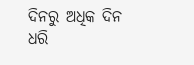ଦିନରୁ ଅଧିକ ଦିନ ଧରି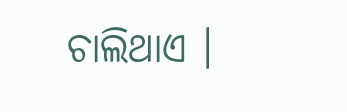ଚାଲିଥାଏ ।